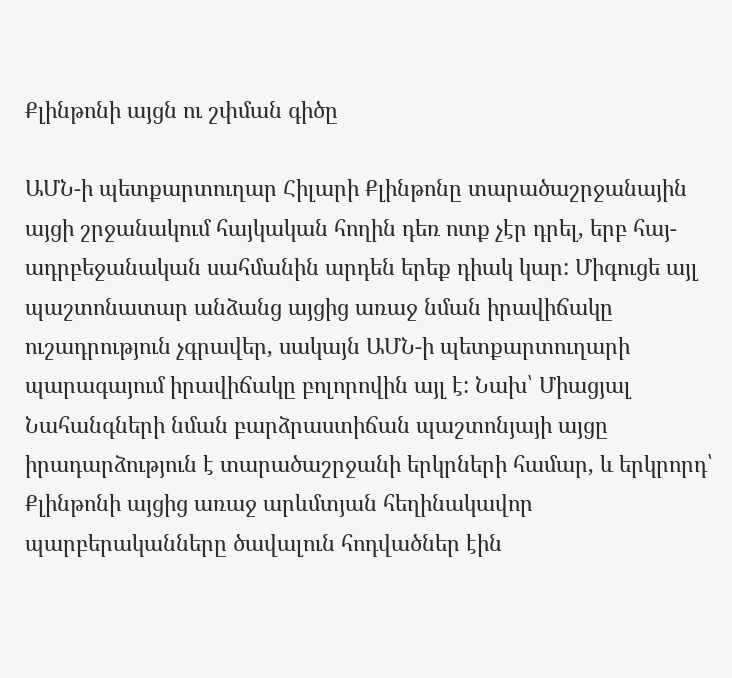Քլինթոնի այցն ու շփման գիծը

ԱՄՆ-ի պետքարտուղար Հիլարի Քլինթոնը տարածաշրջանային այցի շրջանակում հայկական հողին դեռ ոտք չէր դրել, երբ հայ-ադրբեջանական սահմանին արդեն երեք դիակ կար: Միգուցե այլ պաշտոնատար անձանց այցից առաջ նման իրավիճակը ուշադրություն չգրավեր, սակայն ԱՄՆ-ի պետքարտուղարի պարագայում իրավիճակը բոլորովին այլ է: Նախ՝ Միացյալ Նահանգների նման բարձրաստիճան պաշտոնյայի այցը իրադարձություն է տարածաշրջանի երկրների համար, և երկրորդ՝ Քլինթոնի այցից առաջ արևմտյան հեղինակավոր պարբերականները ծավալուն հոդվածներ էին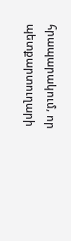հրապարակում, որ պետքարտուղարի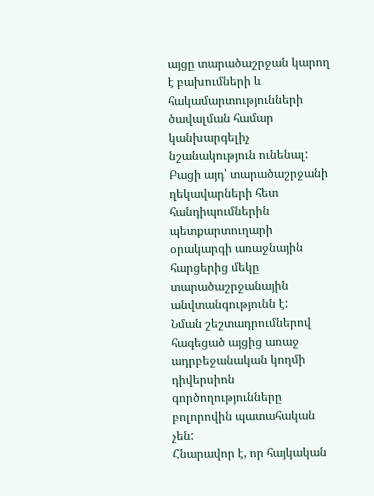այցը տարածաշրջան կարող է բախումների և հակամարտությունների ծավալման համար կանխարգելիչ նշանակություն ունենալ: Բացի այդ՝ տարածաշրջանի ղեկավարների հետ հանդիպումներին պետքարտուղարի օրակարգի առաջնային հարցերից մեկը տարածաշրջանային անվտանգությունն է:
Նման շեշտադրումներով հագեցած այցից առաջ ադրբեջանական կողմի դիվերսիոն գործողությունները բոլորովին պատահական չեն:
Հնարավոր է, որ հայկական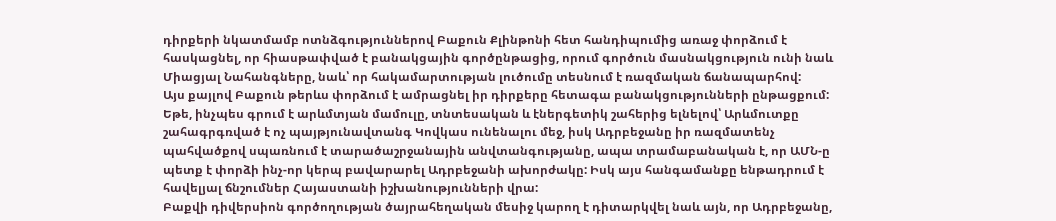դիրքերի նկատմամբ ոտնձգություններով Բաքուն Քլինթոնի հետ հանդիպումից առաջ փորձում է հասկացնել, որ հիասթափված է բանակցային գործընթացից, որում գործուն մասնակցություն ունի նաև Միացյալ Նահանգները, նաև՝ որ հակամարտության լուծումը տեսնում է ռազմական ճանապարհով:
Այս քայլով Բաքուն թերևս փորձում է ամրացնել իր դիրքերը հետագա բանակցությունների ընթացքում: Եթե, ինչպես գրում է արևմտյան մամուլը, տնտեսական և էներգետիկ շահերից ելնելով՝ Արևմուտքը շահագրգռված է ոչ պայթյունավտանգ Կովկաս ունենալու մեջ, իսկ Ադրբեջանը իր ռազմատենչ պահվածքով սպառնում է տարածաշրջանային անվտանգությանը, ապա տրամաբանական է, որ ԱՄՆ-ը պետք է փորձի ինչ-որ կերպ բավարարել Ադրբեջանի ախորժակը: Իսկ այս հանգամանքը ենթադրում է հավելյալ ճնշումներ Հայաստանի իշխանությունների վրա:
Բաքվի դիվերսիոն գործողության ծայրահեղական մեսիջ կարող է դիտարկվել նաև այն, որ Ադրբեջանը,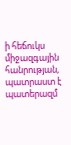ի հեճուկս միջազգային հանրության, պատրաստ է պատերազմ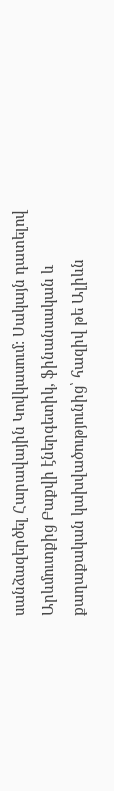սանձազերծել Հարավային Կովկասում: Սակայն դատելով Արևմուտքից Բաքվի էներգետիկ, ֆինանսական և քաղաքական կախվածությունից՝ հազիվ թե Ալիևն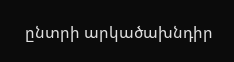ընտրի արկածախնդիր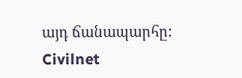այդ ճանապարհը:
Civilnet